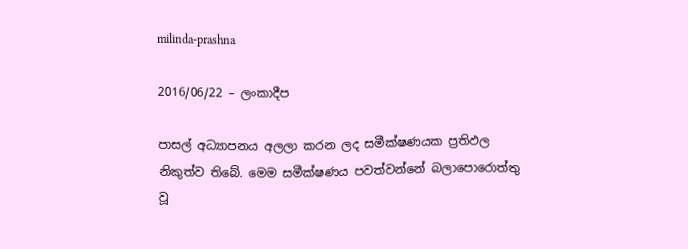milinda-prashna

2016/06/22 – ලංකාදීප

පාසල් අධ්‍යාපනය අලලා කරන ලද සමීක්ෂණයක ප්‍රතිඵල නිකුත්ව තිබේ. මෙම සමීක්ෂණය පවත්වන්නේ බලාපොරොත්තු වූ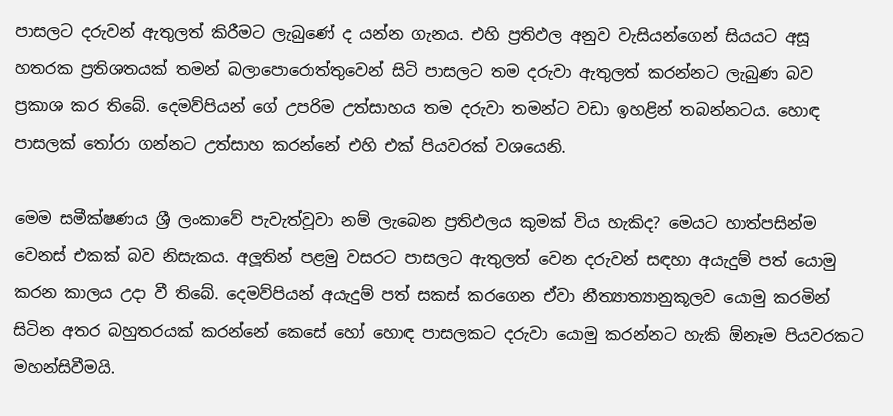පාසලට දරුවන් ඇතුලත් කිරීමට ලැබුණේ ද යන්න ගැනය. එහි ප්‍රතිඵල අනුව වැසියන්ගෙන් සියයට අසූ හතරක ප්‍රතිශතයක් තමන් බලාපොරොත්තුවෙන් සිටි පාසලට තම දරුවා ඇතුලත් කරන්නට ලැබුණ බව ප්‍රකාශ කර තිබේ. දෙමව්පියන් ගේ උපරිම උත්සාහය තම දරුවා තමන්ට වඩා ඉහළින් තබන්නටය. හොඳ පාසලක් තෝරා ගන්නට උත්සාහ කරන්නේ එහි එක් පියවරක් වශයෙනි.

මෙම සමීක්ෂණය ශ්‍රී ලංකාවේ පැවැත්වූවා නම් ලැබෙන ප්‍රතිඵලය කුමක් විය හැකිද? මෙයට හාත්පසින්ම වෙනස් එකක් බව නිසැකය. අලූතින් පළමු වසරට පාසලට ඇතුලත් වෙන දරුවන් සඳහා අයැදුම් පත් යොමු කරන කාලය උදා වී තිබේ. දෙමව්පියන් අයැදුම් පත් සකස් කරගෙන ඒවා නීත්‍යාත්‍යානුකූලව යොමු කරමින් සිටින අතර බහුතරයක් කරන්නේ කෙසේ හෝ හොඳ පාසලකට දරුවා යොමු කරන්නට හැකි ඕනෑම පියවරකට මහන්සිවීමයි.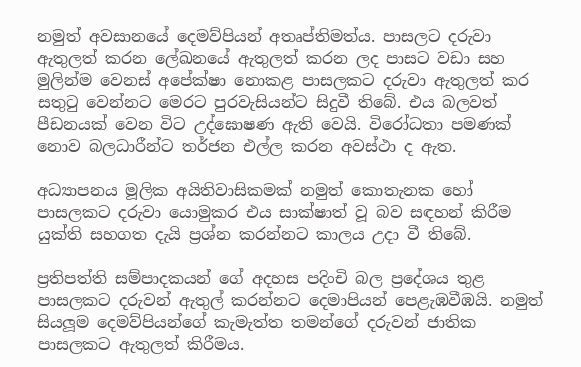නමුත් අවසානයේ දෙමව්පියන් අතෘප්තිමත්ය. පාසලට දරුවා ඇතුලත් කරන ලේඛනයේ ඇතුලත් කරන ලද පාසට වඩා සහ මුලින්ම වෙනස් අපේක්ෂා නොකළ පාසලකට දරුවා ඇතුලත් කර සතුටු වෙන්නට මෙරට පුරවැසියන්ට සිදුවී තිබේ. එය බලවත් පීඩනයක් වෙන විට උද්ඝොෂණ ඇති වෙයි. විරෝධතා පමණක් නොව බලධාරීන්ට තර්ජන එල්ල කරන අවස්ථා ද ඇත.

අධ්‍යාපනය මූලික අයිතිවාසිකමක් නමුත් කොතැනක හෝ පාසලකට දරුවා යොමුකර එය සාක්ෂාත් වූ බව සඳහන් කිරීම යුක්ති සහගත දැයි ප්‍රශ්න කරන්නට කාලය උදා වී තිබේ.

ප්‍රතිපත්ති සම්පාදකයන් ගේ අදහස පදිංචි බල ප්‍රදේශය තුළ පාසලකට දරුවන් ඇතුල් කරන්නට දෙමාපියන් පෙළැඹවීඹයි. නමුත් සියලූම දෙමව්පියන්ගේ කැමැත්ත තමන්ගේ දරුවන් ජාතික පාසලකට ඇතුලත් කිරීමය.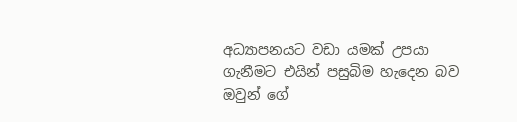අධ්‍යාපනයට වඩා යමක් උපයා ගැනීමට එයින් පසුබිම හැදෙන බව ඔවුන් ගේ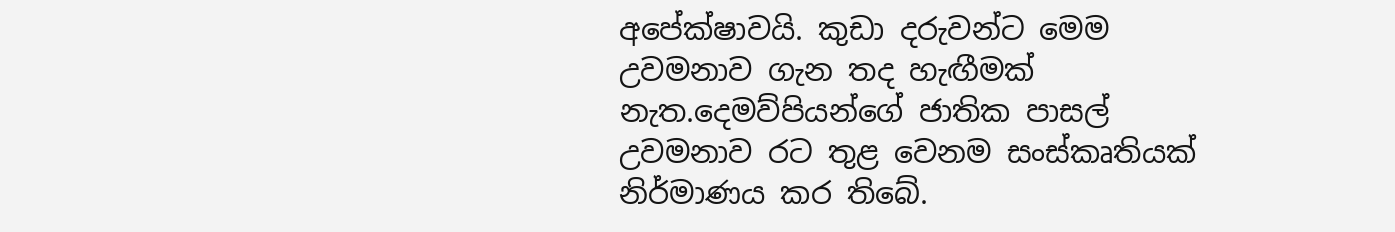අපේක්ෂාවයි. කුඩා දරුවන්ට මෙම උවමනාව ගැන තද හැඟීමක් නැත.දෙමව්පියන්ගේ ජාතික පාසල් උවමනාව රට තුළ වෙනම සංස්කෘතියක් නිර්මාණය කර තිබේ.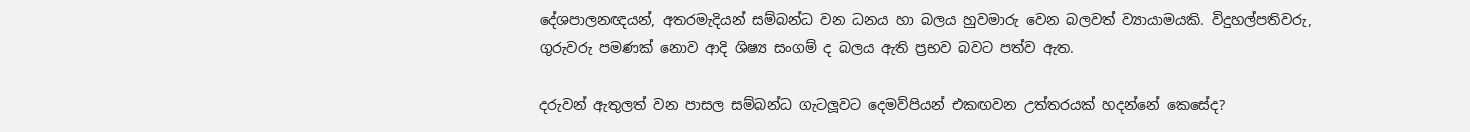දේශපාලනඥයන්, අතරමැදියන් සම්බන්ධ වන ධනය හා බලය හුවමාරු වෙන බලවත් ව්‍යායාමයකි. විදුහල්පතිවරු, ගුරුවරු පමණක් නොව ආදි ශිෂ්‍ය සංගම් ද බලය ඇති ප්‍රභව බවට පත්ව ඇත.

දරුවන් ඇතුලත් වන පාසල සම්බන්ධ ගැටලූවට දෙමව්පියන් එකඟවන උත්තරයක් හදන්නේ කෙසේද?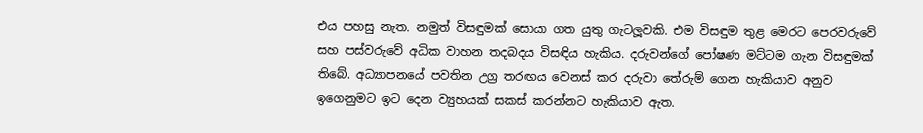එය පහසු නැත. නමුත් විසඳුමක් සොයා ගත යුතු ගැටලූවකි. එම විසඳුම තුළ මෙරට පෙරවරුවේ සහ පස්වරුවේ අධික වාහන තදබදය විසඳිය හැකිය. දරුවන්ගේ පෝෂණ මට්ටම ගැන විසඳුමක් තිබේ. අධ්‍යාපනයේ පවතින උග්‍ර තරඟය වෙනස් කර දරුවා තේරුම් ගෙන හැකියාව අනුව ඉගෙනුමට ඉට දෙන ව්‍යුහයක් සකස් කරන්නට හැකියාව ඇත.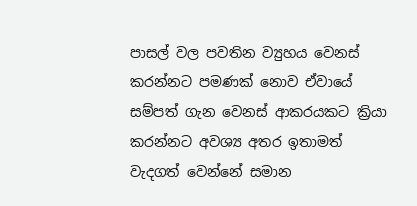පාසල් වල පවතින ව්‍යුහය වෙනස් කරන්නට පමණක් නොව ඒවායේ සම්පත් ගැන වෙනස් ආකරයකට ක්‍රියා කරන්නට අවශ්‍ය අතර ඉතාමත් වැදගත් වෙන්නේ සමාන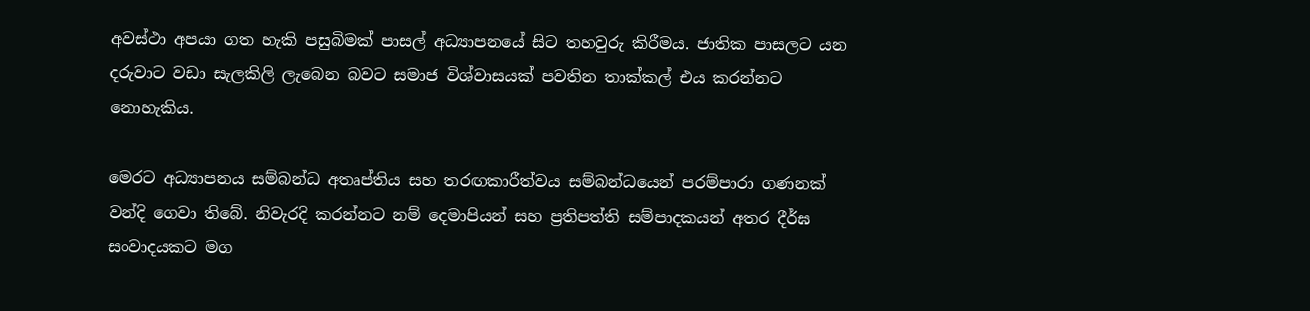අවස්ථා අපයා ගත හැකි පසුබිමක් පාසල් අධ්‍යාපනයේ සිට තහවුරු කිරීමය. ජාතික පාසලට යන දරුවාට වඩා සැලකිලි ලැබෙන බවට සමාජ විශ්වාසයක් පවතින තාක්කල් එය කරන්නට නොහැකිය.

මෙරට අධ්‍යාපනය සම්බන්ධ අතෘප්තිය සහ තරඟකාරීත්වය සම්බන්ධයෙන් පරම්පාරා ගණනක් වන්දි ගෙවා තිබේ. නිවැරදි කරන්නට නම් දෙමාපියන් සහ ප්‍රතිපත්ති සම්පාදකයන් අතර දීර්ඝ සංවාදයකට මග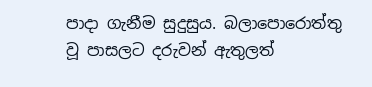පාදා ගැනීම සුදුසුය. බලාපොරොත්තු වූ පාසලට දරුවන් ඇතුලත්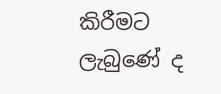කිරීමට ලැබුණේ ද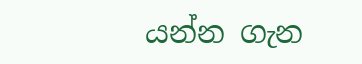යන්න ගැන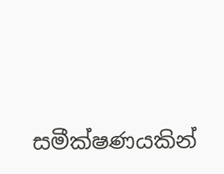සමීක්ෂණයකින්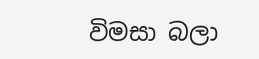විමසා බලා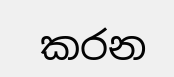කරන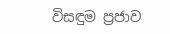විසඳුම ප්‍රජාව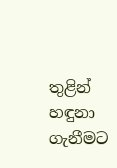තුළින් හඳුනා ගැනීමට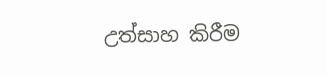උත්සාහ කිරීම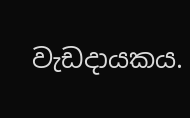වැඩදායකය.